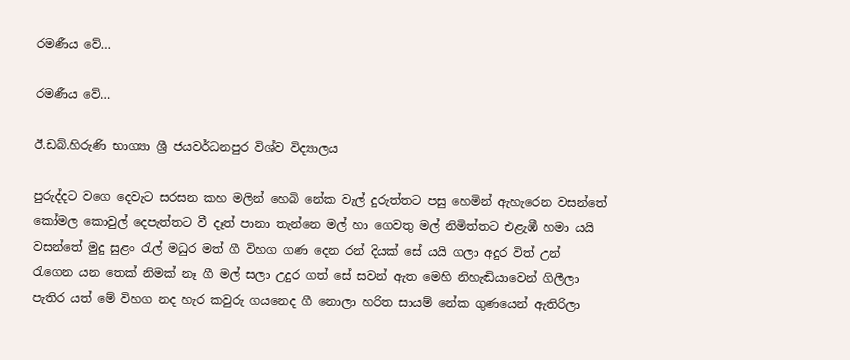රමණීය වේ…

රමණීය වේ…

ඊ.ඩබ්.හිරුණි භාග්‍යා ශ්‍රී ජයවර්ධනපුර විශ්ව විද්‍යාලය

පුරුද්දට වගෙ දෙවැට සරසන කහ මලින් හෙබි නේක වැල් දුරුත්තට පසු හෙමින් ඇහැරෙන වසන්තේ කෝමල කොවුල් දෙපැත්තට වී දෑත් පානා තැන්නෙ මල් හා ගෙවතු මල් නිමිත්තට එළැඹී හමා යයි වසන්තේ මුදු සුළං රැල් මධුර මත් ගී විහග ගණ දෙන රන් දියක් සේ යයි ගලා අදුර විත් උන් රැගෙන යන තෙක් නිමක් නෑ ගී මල් සලා උදුර ගත් සේ සවන් ඇත මෙහි නිහැඬියාවෙන් ගිලීලා පැතිර යත් මේ විහග නද හැර කවුරු ගයනෙද ගී නොලා හරිත සායම් නේක ගුණයෙන් ඇතිරිලා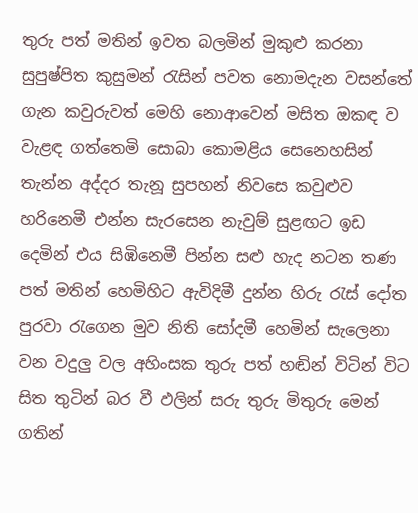තුරු පත් මතින් ඉවත බලමින් මුකුළු කරනා සුපුෂ්පිත කුසුමන් රැසින් පවත නොමදැන වසන්තේ ගැන කවුරුවත් මෙහි නොආවෙන් මසිත ඔකඳ ව වැළඳ ගත්තෙමි සොබා කොමළිය සෙනෙහසින් තැන්න අද්දර තැනූ සුපහන් නිවසෙ කවුළුව හරිනෙමී එන්න සැරසෙන නැවුම් සුළඟට ඉඩ දෙමින් එය සිඹිනෙමී පින්න සළු හැද නටන තණ පත් මතින් හෙමිහිට ඇවිදිමී දුන්න හිරු රැස් දෝත පුරවා රැගෙන මුව නිති සෝදමී හෙමින් සැලෙනා වන වදුලු වල අහිංසක තුරු පත් හඬින් විටින් විට සිත තුටින් බර වී ඵලින් සරු තුරු මිතුරු මෙන් ගතින්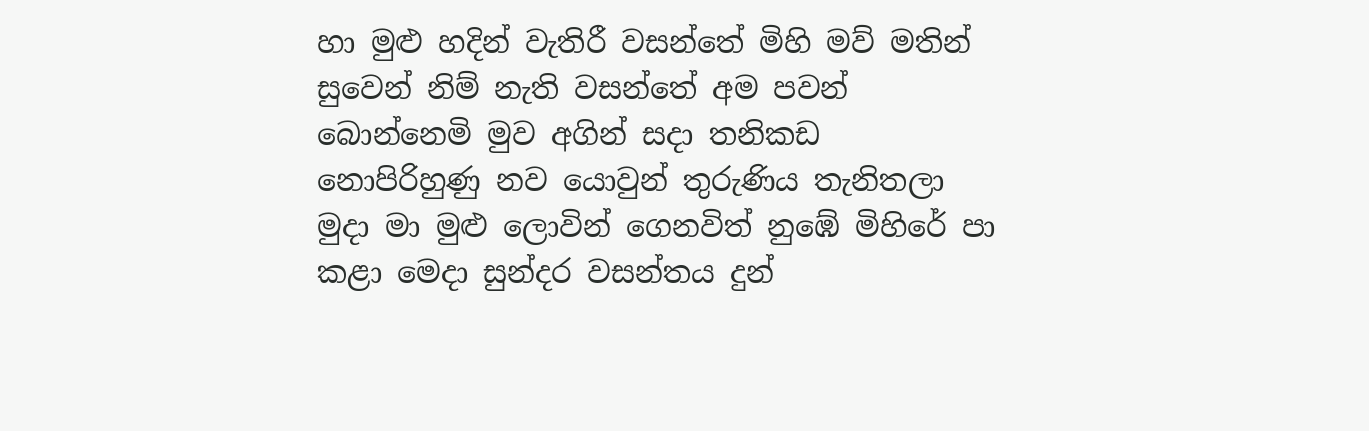හා මුළු හදින් වැතිරී වසන්තේ මිහි මව් මතින් සුවෙන් නිම් නැති වසන්තේ අම පවන් බොන්නෙමි මුව අගින් සදා තනිකඩ නොපිරිහුණු නව යොවුන් තුරුණිය තැනිතලා මුදා මා මුළු ලොවින් ගෙනවිත් නුඹේ මිහිරේ පා කළා මෙදා සුන්දර වසන්තය දුන්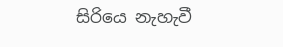සිරියෙ නැහැවී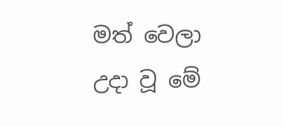මත් වෙලා උදා වූ මේ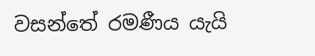වසන්තේ රමණීය යැයි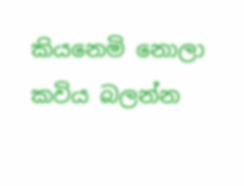කියනෙමි නොලා
කවිය බලන්න